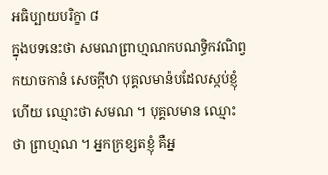អធិប្បាយបរិក្ខា ៨
ក្នុងបទនេះថា សមណព្រាហ្មណកបណទ្ធិកវណិព្វកយាចកានំ សេចក្តីឋា បុគ្គលមាន៉បដែលស្កប់ខ្ញុំហើយ ឈ្មោះថា សមណ ។ បុគ្គលមាន ឈ្មោះថា ព្រាហ្មណ ។ អ្នកក្រខ្សតខ្ញុំ គឺអ្ន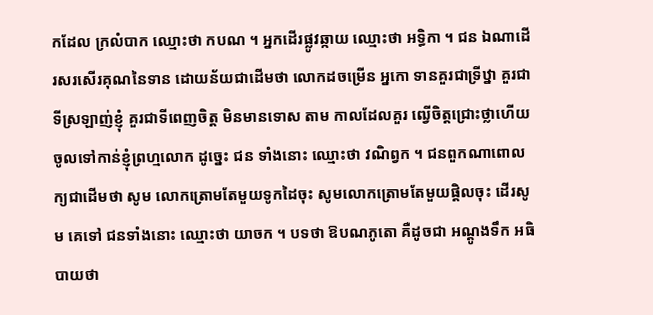កដែល ក្រលំបាក ឈ្មោះថា កបណ ។ អ្នកដើរផ្លូវឆ្កាយ ឈ្មោះថា អទ្ធិកា ។ ជន ឯណាដើរសរសើរគុណនៃទាន ដោយន័យជាដើមថា លោកដចម្រើន អ្នកោ ទានគួរជាទ្រីឋ្នា គួរជាទីស្រឡាញ់ខ្ញុំ គួរជាទីពេញចិត្ត មិនមានទោស តាម កាលដែលគួរ ឍ្វើចិត្តជ្រោះថ្លាហើយ ចូលទៅកាន់ខ្ញុំព្រហ្មលោក ដូច្នេះ ជន ទាំងនោះ ឈ្មោះថា វណិព្វក ។ ជនពួកណាពោលក្យជាដើមថា សូម លោកត្រោមតែមួយទូកដៃចុះ សូមលោកត្រោមតែមួយផ្តិលចុះ ដើរសូម គេទៅ ជនទាំងនោះ ឈ្មោះថា យាចក ។ បទថា ឱបណភូតោ គឺដូចជា អណ្តូងទឹក អធិបាយថា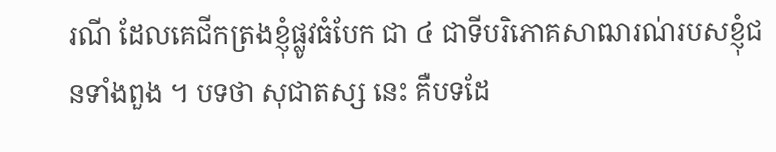រណី ដែលគេជីកត្រងខ្ញុំផ្លូវធំបែក ជា ៤ ជាទីបរិភោគសាឍារណ់របសខ្ញុំជនទាំងពួង ។ បទថា សុជាតស្ស នេះ គឺបទដែ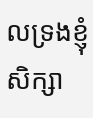លទ្រងខ្ញុំសិក្សា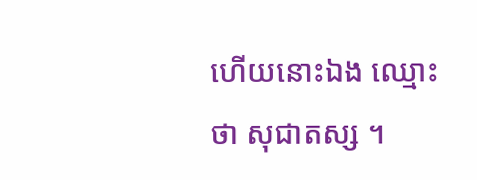ហើយនោះឯង ឈ្មោះថា សុជាតស្ស ។